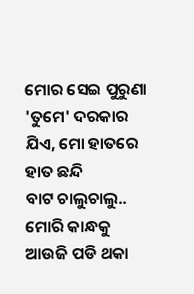ମୋର ସେଇ ପୁରୁଣା 'ତୁମେ' ଦରକାର
ଯିଏ, ମୋ ହାତରେ ହାତ ଛନ୍ଦି
ବାଟ ଚାଲୁଚାଲୁ.. ମୋରି କାନ୍ଧକୁ
ଆଉଜି ପଡି ଥକା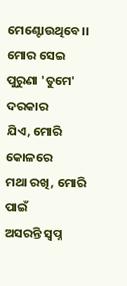ମେଣ୍ଟୋଉଥିବେ।।
ମୋର ସେଇ ପୁରୁଣା 'ତୁମେ' ଦରକାର
ଯିଏ, ମୋରି କୋଳରେ
ମଥା ରଖି, ମୋରି ପାଇଁ
ଅସରନ୍ତି ସ୍ବପ୍ନ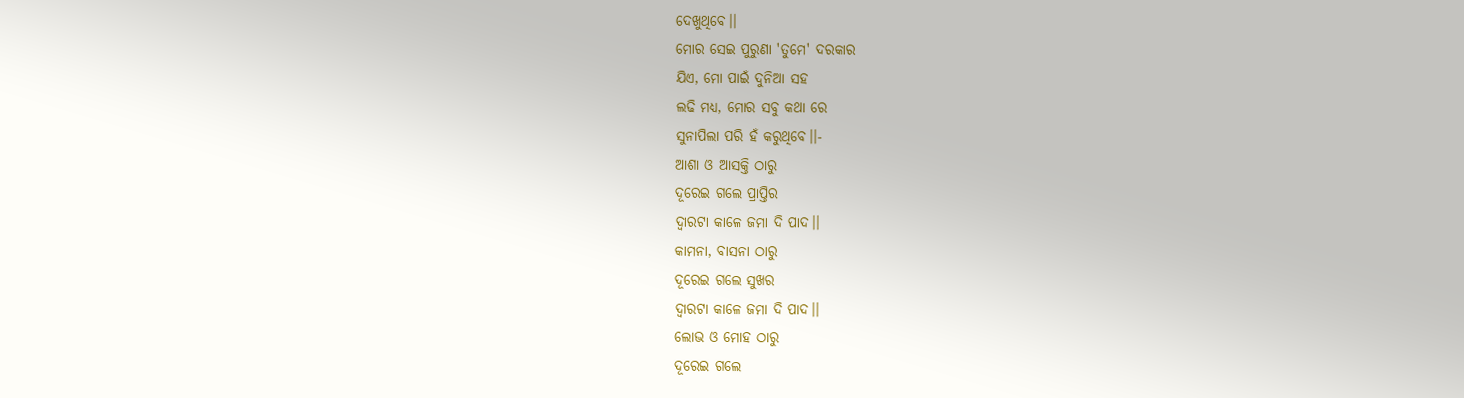ଦେଖୁଥିବେ।।
ମୋର ସେଇ ପୁରୁଣା 'ତୁମେ' ଦରକାର
ଯିଏ, ମୋ ପାଇଁ ଦୁନିଆ ସହ
ଲଢି ମଧ୍ଯ, ମୋର ସବୁ କଥା ରେ
ସୁନାପିଲା ପରି ହଁ କରୁଥିବେ।।-
ଆଶା ଓ ଆସକ୍ତି ଠାରୁ
ଦୂରେଇ ଗଲେ ପ୍ରାପ୍ତିର
ଦ୍ବାରଟା କାଳେ ଜମା ଦି ପାଦ।।
କାମନା, ବାସନା ଠାରୁ
ଦୂରେଇ ଗଲେ ସୁଖର
ଦ୍ବାରଟା କାଳେ ଜମା ଦି ପାଦ।।
ଲୋଭ ଓ ମୋହ ଠାରୁ
ଦୂରେଇ ଗଲେ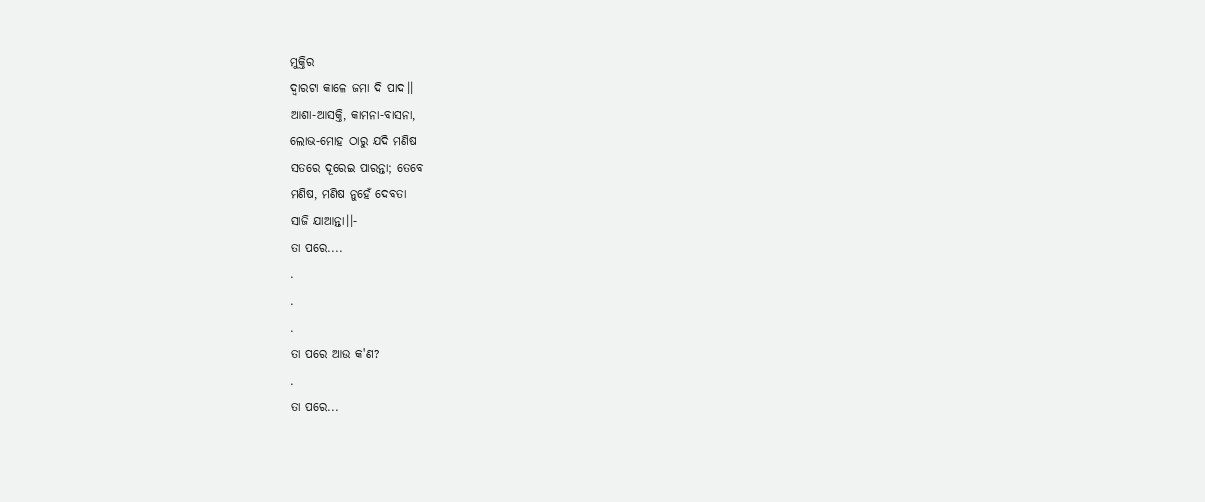ମୁକ୍ତିର
ଦ୍ବାରଟା କାଳେ ଜମା ଦି ପାଦ।।
ଆଶା-ଆସକ୍ତି, କାମନା-ବାସନା,
ଲୋଭ-ମୋହ ଠାରୁ ଯଦି ମଣିଷ
ସତରେ ଦୂରେଇ ପାରନ୍ତା; ତେବେ
ମଣିଷ, ମଣିଷ ନୁହେଁ ଦେବତା
ସାଜି ଯାଆନ୍ତା।।-
ତା ପରେ....
.
.
.
ତା ପରେ ଆଉ କ'ଣ?
.
ତା ପରେ...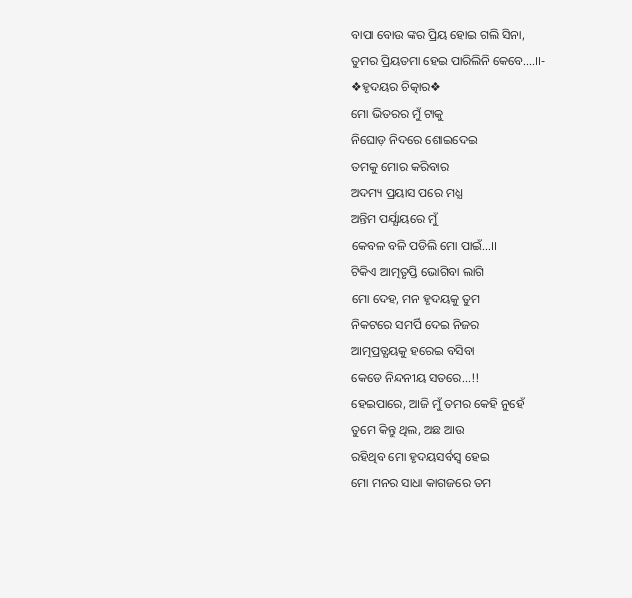ବାପା ବୋଉ ଙ୍କର ପ୍ରିୟ ହୋଇ ଗଲି ସିନା,
ତୁମର ପ୍ରିୟତମା ହେଇ ପାରିଲିନି କେବେ....।।-
❖ହୃଦୟର ଚିତ୍କାର❖
ମୋ ଭିତରର ମୁଁ ଟାକୁ
ନିଘୋଡ଼ ନିଦରେ ଶୋଇଦେଇ
ତମକୁ ମୋର କରିବାର
ଅଦମ୍ୟ ପ୍ରୟାସ ପରେ ମଧ୍ଯ
ଅନ୍ତିମ ପର୍ଯ୍ଯାୟରେ ମୁଁ
କେବଳ ବଳି ପଡିଲି ମୋ ପାଇଁ...।।
ଟିକିଏ ଆତ୍ମତୃପ୍ତି ଭୋଗିବା ଲାଗି
ମୋ ଦେହ, ମନ ହୃଦୟକୁ ତୁମ
ନିକଟରେ ସମର୍ପି ଦେଇ ନିଜର
ଆତ୍ମପ୍ରତ୍ଯୟକୁ ହରେଇ ବସିବା
କେଡେ ନିନ୍ଦନୀୟ ସତରେ...!!
ହେଇପାରେ, ଆଜି ମୁଁ ତମର କେହି ନୁହେଁ
ତୁମେ କିନ୍ତୁ ଥିଲ, ଅଛ ଆଉ
ରହିଥିବ ମୋ ହୃଦୟସର୍ବସ୍ବ ହେଇ
ମୋ ମନର ସାଧା କାଗଜରେ ତମ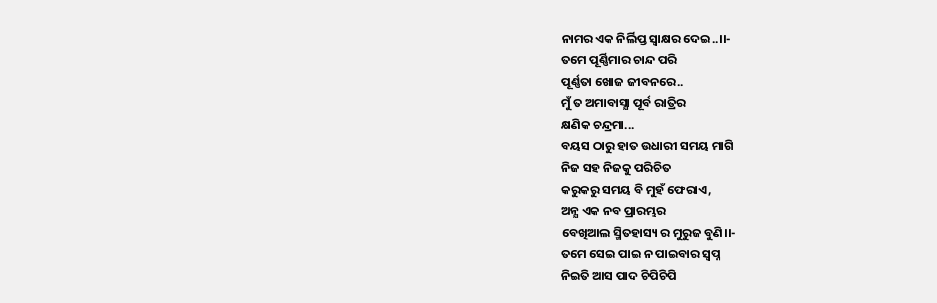ନାମର ଏକ ନିର୍ଲିପ୍ତ ସ୍ବାକ୍ଷର ଦେଇ..।।-
ତମେ ପୂର୍ଣ୍ଣିମାର ଚାନ୍ଦ ପରି
ପୂର୍ଣ୍ଣତା ଖୋଜ ଜୀବନରେ..
ମୁଁ ତ ଅମାବାସ୍ଯା ପୂର୍ବ ରାତ୍ରିର
କ୍ଷଣିକ ଚନ୍ଦ୍ରମା...
ବୟସ ଠାରୁ ହାତ ଉଧାରୀ ସମୟ ମାଗି
ନିଜ ସହ ନିଜକୁ ପରିଚିତ
କରୁକରୁ ସମୟ ବି ମୁହଁ ଫେରାଏ,
ଅନ୍ଯ ଏକ ନବ ପ୍ରାରମ୍ଭର
ବେଖିଆଲ ସ୍ମିତହାସ୍ୟ ର ମୁରୁଜ ବୁଣି।।-
ତମେ ସେଇ ପାଇ ନ ପାଇବାର ସ୍ବପ୍ନ
ନିଇତି ଆସ ପାଦ ଚିପିଚିପି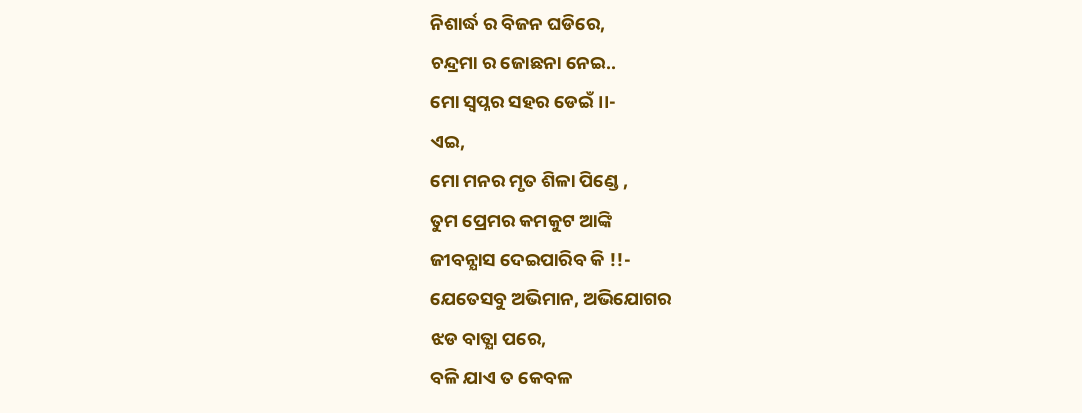ନିଶାର୍ଦ୍ଧ ର ବିଜନ ଘଡିରେ,
ଚନ୍ଦ୍ରମା ର ଜୋଛନା ନେଇ..
ମୋ ସ୍ବପ୍ନର ସହର ଡେଇଁ।।-
ଏଇ,
ମୋ ମନର ମୃତ ଶିଳା ପିଣ୍ଡେ ,
ତୁମ ପ୍ରେମର କମକୁଟ ଆଙ୍କି
ଜୀବନ୍ଯାସ ଦେଇପାରିବ କି !!-
ଯେତେସବୁ ଅଭିମାନ, ଅଭିଯୋଗର
ଝଡ ବାତ୍ଯା ପରେ,
ବଳି ଯାଏ ତ କେବଳ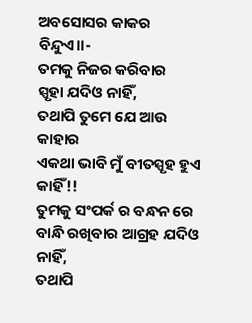ଅବସୋସର କାକର ବିନ୍ଦୁଏ।।-
ତମକୁ ନିଜର କରିବାର
ସ୍ପୃହା ଯଦିଓ ନାହିଁ,
ତଥାପି ତୁମେ ଯେ ଆଉ କାହାର
ଏକଥା ଭାବି ମୁଁ ବୀତସ୍ପୃହ ହୁଏ କାହିଁ!!
ତୁମକୁ ସଂପର୍କ ର ବନ୍ଧନ ରେ
ବାନ୍ଧି ରଖିବାର ଆଗ୍ରହ ଯଦିଓ ନାହିଁ,
ତଥାପି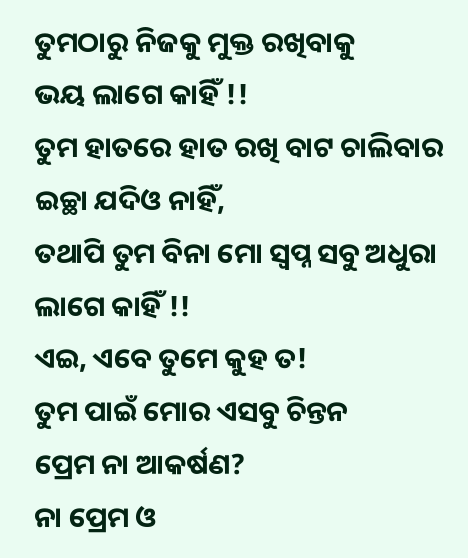ତୁମଠାରୁ ନିଜକୁ ମୁକ୍ତ ରଖିବାକୁ
ଭୟ ଲାଗେ କାହିଁ !!
ତୁମ ହାତରେ ହାତ ରଖି ବାଟ ଚାଲିବାର
ଇଚ୍ଛା ଯଦିଓ ନାହିଁ,
ତଥାପି ତୁମ ବିନା ମୋ ସ୍ବପ୍ନ ସବୁ ଅଧୁରା
ଲାଗେ କାହିଁ !!
ଏଇ, ଏବେ ତୁମେ କୁହ ତ!
ତୁମ ପାଇଁ ମୋର ଏସବୁ ଚିନ୍ତନ
ପ୍ରେମ ନା ଆକର୍ଷଣ?
ନା ପ୍ରେମ ଓ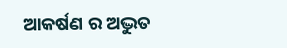ଆକର୍ଷଣ ର ଅଦ୍ଭୁତ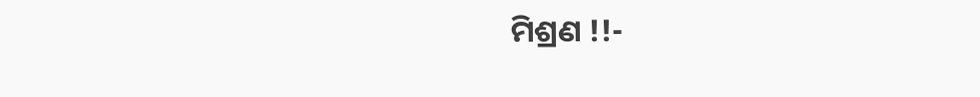ମିଶ୍ରଣ !!-